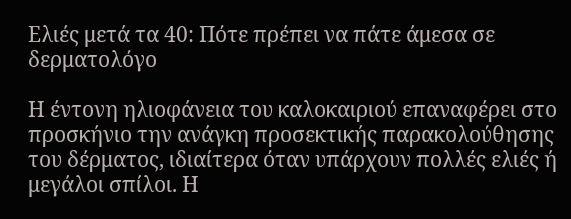Ελιές μετά τα 40: Πότε πρέπει να πάτε άμεσα σε δερματολόγο

Η έντονη ηλιοφάνεια του καλοκαιριού επαναφέρει στο προσκήνιο την ανάγκη προσεκτικής παρακολούθησης του δέρματος, ιδιαίτερα όταν υπάρχουν πολλές ελιές ή μεγάλοι σπίλοι. Η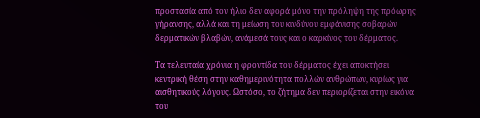προστασία από τον ήλιο δεν αφορά μόνο την πρόληψη της πρόωρης γήρανσης, αλλά και τη μείωση του κινδύνου εμφάνισης σοβαρών δερματικών βλαβών, ανάμεσά τους και ο καρκίνος του δέρματος.

Τα τελευταία χρόνια η φροντίδα του δέρματος έχει αποκτήσει κεντρική θέση στην καθημερινότητα πολλών ανθρώπων, κυρίως για αισθητικούς λόγους. Ωστόσο, το ζήτημα δεν περιορίζεται στην εικόνα του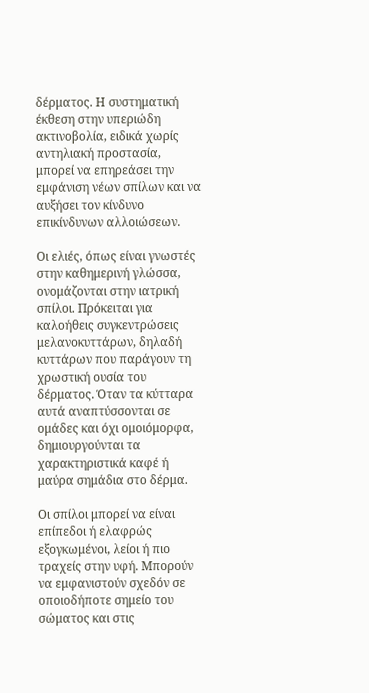δέρματος. Η συστηματική έκθεση στην υπεριώδη ακτινοβολία, ειδικά χωρίς αντηλιακή προστασία, μπορεί να επηρεάσει την εμφάνιση νέων σπίλων και να αυξήσει τον κίνδυνο επικίνδυνων αλλοιώσεων.

Οι ελιές, όπως είναι γνωστές στην καθημερινή γλώσσα, ονομάζονται στην ιατρική σπίλοι. Πρόκειται για καλοήθεις συγκεντρώσεις μελανοκυττάρων, δηλαδή κυττάρων που παράγουν τη χρωστική ουσία του δέρματος. Όταν τα κύτταρα αυτά αναπτύσσονται σε ομάδες και όχι ομοιόμορφα, δημιουργούνται τα χαρακτηριστικά καφέ ή μαύρα σημάδια στο δέρμα.

Οι σπίλοι μπορεί να είναι επίπεδοι ή ελαφρώς εξογκωμένοι, λείοι ή πιο τραχείς στην υφή. Μπορούν να εμφανιστούν σχεδόν σε οποιοδήποτε σημείο του σώματος και στις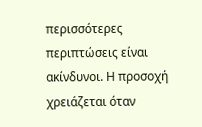περισσότερες περιπτώσεις είναι ακίνδυνοι. Η προσοχή χρειάζεται όταν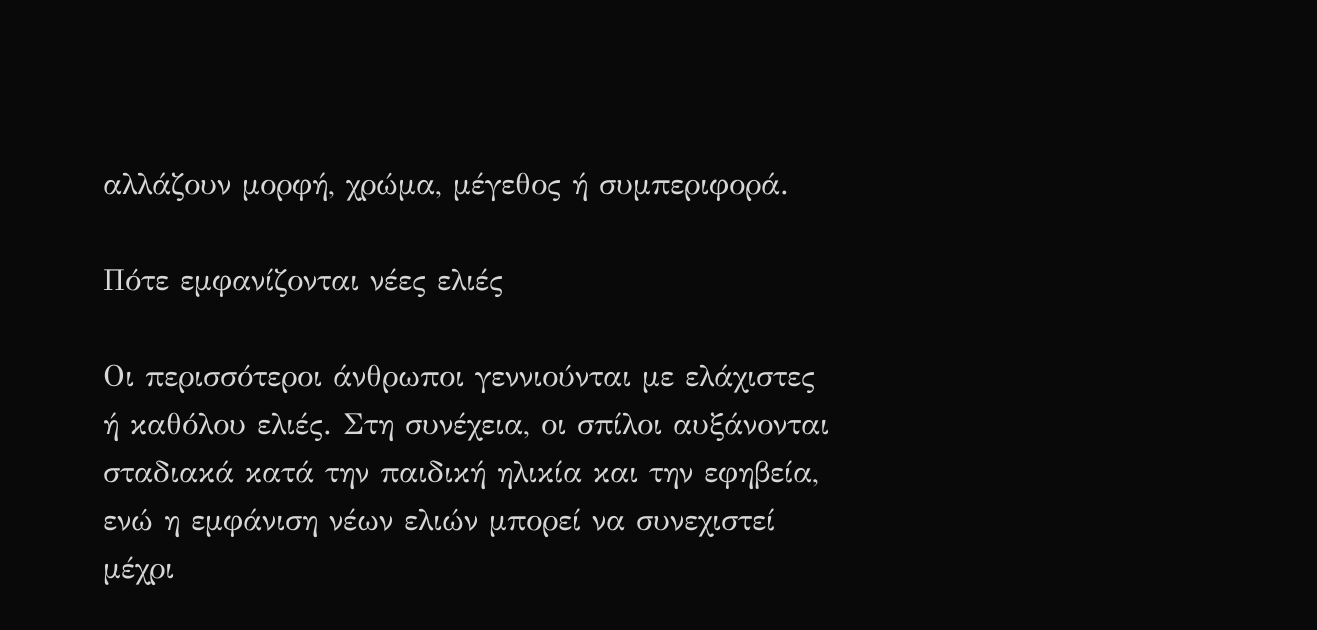αλλάζουν μορφή, χρώμα, μέγεθος ή συμπεριφορά.

Πότε εμφανίζονται νέες ελιές

Οι περισσότεροι άνθρωποι γεννιούνται με ελάχιστες ή καθόλου ελιές. Στη συνέχεια, οι σπίλοι αυξάνονται σταδιακά κατά την παιδική ηλικία και την εφηβεία, ενώ η εμφάνιση νέων ελιών μπορεί να συνεχιστεί μέχρι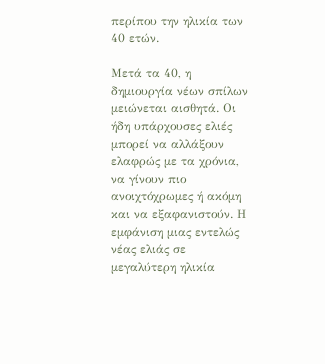περίπου την ηλικία των 40 ετών.

Μετά τα 40, η δημιουργία νέων σπίλων μειώνεται αισθητά. Οι ήδη υπάρχουσες ελιές μπορεί να αλλάξουν ελαφρώς με τα χρόνια, να γίνουν πιο ανοιχτόχρωμες ή ακόμη και να εξαφανιστούν. Η εμφάνιση μιας εντελώς νέας ελιάς σε μεγαλύτερη ηλικία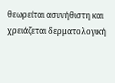θεωρείται ασυνήθιστη και χρειάζεται δερματολογική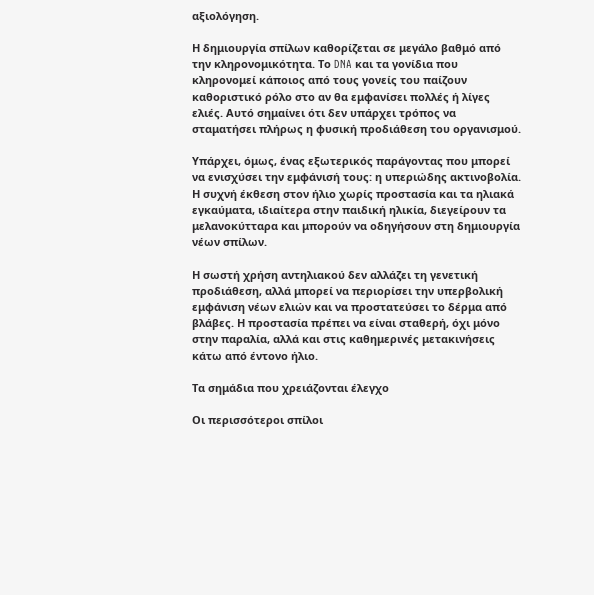αξιολόγηση.

Η δημιουργία σπίλων καθορίζεται σε μεγάλο βαθμό από την κληρονομικότητα. Το DNA και τα γονίδια που κληρονομεί κάποιος από τους γονείς του παίζουν καθοριστικό ρόλο στο αν θα εμφανίσει πολλές ή λίγες ελιές. Αυτό σημαίνει ότι δεν υπάρχει τρόπος να σταματήσει πλήρως η φυσική προδιάθεση του οργανισμού.

Υπάρχει, όμως, ένας εξωτερικός παράγοντας που μπορεί να ενισχύσει την εμφάνισή τους: η υπεριώδης ακτινοβολία. Η συχνή έκθεση στον ήλιο χωρίς προστασία και τα ηλιακά εγκαύματα, ιδιαίτερα στην παιδική ηλικία, διεγείρουν τα μελανοκύτταρα και μπορούν να οδηγήσουν στη δημιουργία νέων σπίλων.

Η σωστή χρήση αντηλιακού δεν αλλάζει τη γενετική προδιάθεση, αλλά μπορεί να περιορίσει την υπερβολική εμφάνιση νέων ελιών και να προστατεύσει το δέρμα από βλάβες. Η προστασία πρέπει να είναι σταθερή, όχι μόνο στην παραλία, αλλά και στις καθημερινές μετακινήσεις κάτω από έντονο ήλιο.

Τα σημάδια που χρειάζονται έλεγχο

Οι περισσότεροι σπίλοι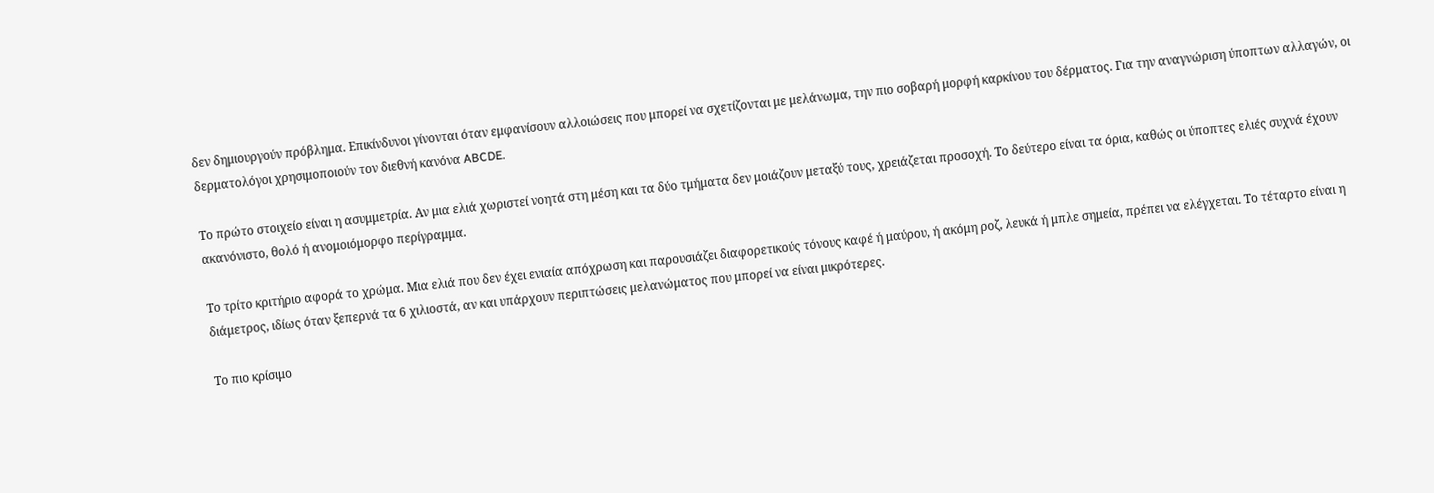δεν δημιουργούν πρόβλημα. Επικίνδυνοι γίνονται όταν εμφανίσουν αλλοιώσεις που μπορεί να σχετίζονται με μελάνωμα, την πιο σοβαρή μορφή καρκίνου του δέρματος. Για την αναγνώριση ύποπτων αλλαγών, οι δερματολόγοι χρησιμοποιούν τον διεθνή κανόνα ABCDE.

Το πρώτο στοιχείο είναι η ασυμμετρία. Αν μια ελιά χωριστεί νοητά στη μέση και τα δύο τμήματα δεν μοιάζουν μεταξύ τους, χρειάζεται προσοχή. Το δεύτερο είναι τα όρια, καθώς οι ύποπτες ελιές συχνά έχουν ακανόνιστο, θολό ή ανομοιόμορφο περίγραμμα.

Το τρίτο κριτήριο αφορά το χρώμα. Μια ελιά που δεν έχει ενιαία απόχρωση και παρουσιάζει διαφορετικούς τόνους καφέ ή μαύρου, ή ακόμη ροζ, λευκά ή μπλε σημεία, πρέπει να ελέγχεται. Το τέταρτο είναι η διάμετρος, ιδίως όταν ξεπερνά τα 6 χιλιοστά, αν και υπάρχουν περιπτώσεις μελανώματος που μπορεί να είναι μικρότερες.

Το πιο κρίσιμο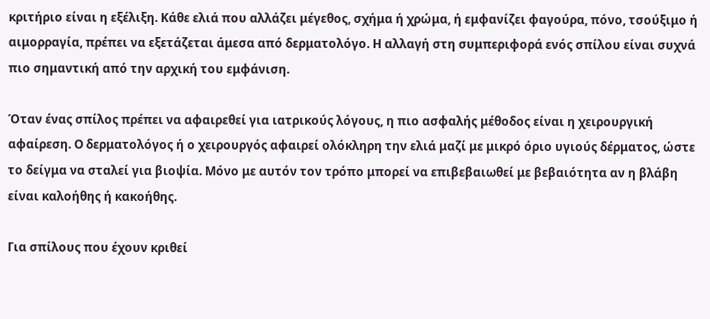κριτήριο είναι η εξέλιξη. Κάθε ελιά που αλλάζει μέγεθος, σχήμα ή χρώμα, ή εμφανίζει φαγούρα, πόνο, τσούξιμο ή αιμορραγία, πρέπει να εξετάζεται άμεσα από δερματολόγο. Η αλλαγή στη συμπεριφορά ενός σπίλου είναι συχνά πιο σημαντική από την αρχική του εμφάνιση.

Όταν ένας σπίλος πρέπει να αφαιρεθεί για ιατρικούς λόγους, η πιο ασφαλής μέθοδος είναι η χειρουργική αφαίρεση. Ο δερματολόγος ή ο χειρουργός αφαιρεί ολόκληρη την ελιά μαζί με μικρό όριο υγιούς δέρματος, ώστε το δείγμα να σταλεί για βιοψία. Μόνο με αυτόν τον τρόπο μπορεί να επιβεβαιωθεί με βεβαιότητα αν η βλάβη είναι καλοήθης ή κακοήθης.

Για σπίλους που έχουν κριθεί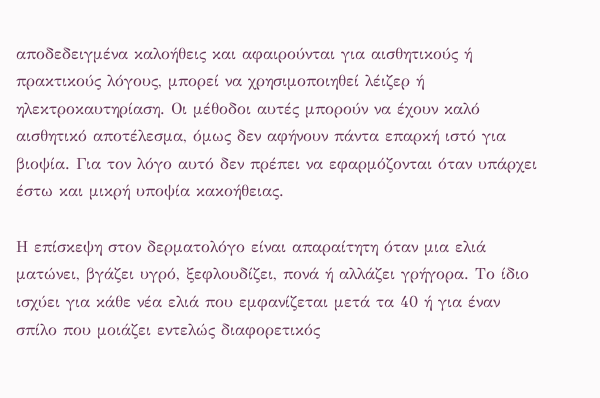αποδεδειγμένα καλοήθεις και αφαιρούνται για αισθητικούς ή πρακτικούς λόγους, μπορεί να χρησιμοποιηθεί λέιζερ ή ηλεκτροκαυτηρίαση. Οι μέθοδοι αυτές μπορούν να έχουν καλό αισθητικό αποτέλεσμα, όμως δεν αφήνουν πάντα επαρκή ιστό για βιοψία. Για τον λόγο αυτό δεν πρέπει να εφαρμόζονται όταν υπάρχει έστω και μικρή υποψία κακοήθειας.

Η επίσκεψη στον δερματολόγο είναι απαραίτητη όταν μια ελιά ματώνει, βγάζει υγρό, ξεφλουδίζει, πονά ή αλλάζει γρήγορα. Το ίδιο ισχύει για κάθε νέα ελιά που εμφανίζεται μετά τα 40 ή για έναν σπίλο που μοιάζει εντελώς διαφορετικός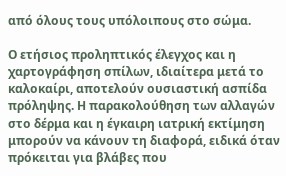από όλους τους υπόλοιπους στο σώμα.

Ο ετήσιος προληπτικός έλεγχος και η χαρτογράφηση σπίλων, ιδιαίτερα μετά το καλοκαίρι, αποτελούν ουσιαστική ασπίδα πρόληψης. Η παρακολούθηση των αλλαγών στο δέρμα και η έγκαιρη ιατρική εκτίμηση μπορούν να κάνουν τη διαφορά, ειδικά όταν πρόκειται για βλάβες που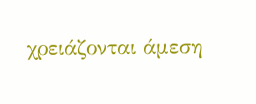χρειάζονται άμεση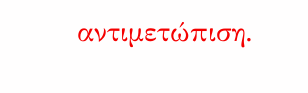αντιμετώπιση.